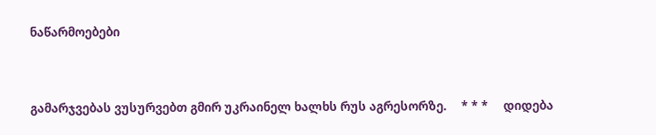ნაწარმოებები


გამარჯვებას ვუსურვებთ გმირ უკრაინელ ხალხს რუს აგრესორზე.     * * *     დიდება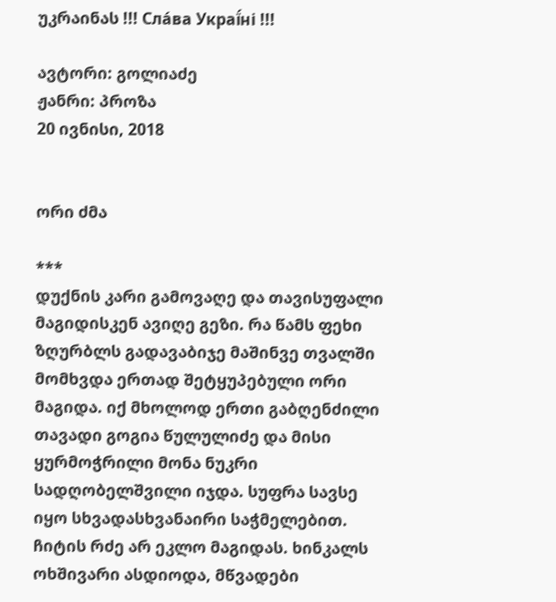უკრაინას !!! Сла́ва Украї́ні !!!

ავტორი: გოლიაძე
ჟანრი: პროზა
20 ივნისი, 2018


ორი ძმა

***
დუქნის კარი გამოვაღე და თავისუფალი მაგიდისკენ ავიღე გეზი. რა წამს ფეხი ზღურბლს გადავაბიჯე მაშინვე თვალში მომხვდა ერთად შეტყუპებული ორი მაგიდა. იქ მხოლოდ ერთი გაბღენძილი თავადი გოგია წულულიძე და მისი ყურმოჭრილი მონა ნუკრი სადღობელშვილი იჯდა. სუფრა სავსე იყო სხვადასხვანაირი საჭმელებით. ჩიტის რძე არ ეკლო მაგიდას. ხინკალს ოხშივარი ასდიოდა, მწვადები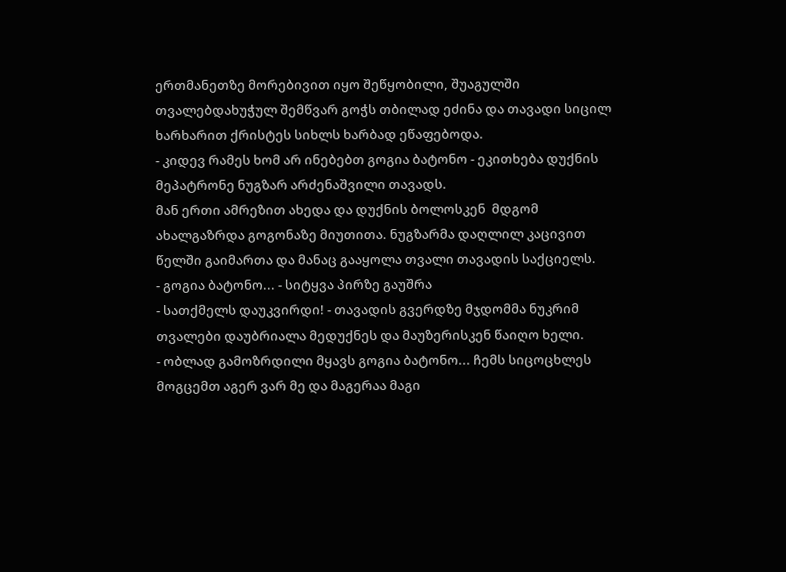ერთმანეთზე მორებივით იყო შეწყობილი, შუაგულში თვალებდახუჭულ შემწვარ გოჭს თბილად ეძინა და თავადი სიცილ ხარხარით ქრისტეს სიხლს ხარბად ეწაფებოდა.
- კიდევ რამეს ხომ არ ინებებთ გოგია ბატონო - ეკითხება დუქნის მეპატრონე ნუგზარ არძენაშვილი თავადს.
მან ერთი ამრეზით ახედა და დუქნის ბოლოსკენ  მდგომ ახალგაზრდა გოგონაზე მიუთითა. ნუგზარმა დაღლილ კაცივით წელში გაიმართა და მანაც გააყოლა თვალი თავადის საქციელს.
- გოგია ბატონო... - სიტყვა პირზე გაუშრა
- სათქმელს დაუკვირდი! - თავადის გვერდზე მჯდომმა ნუკრიმ თვალები დაუბრიალა მედუქნეს და მაუზერისკენ წაიღო ხელი.
- ობლად გამოზრდილი მყავს გოგია ბატონო... ჩემს სიცოცხლეს მოგცემთ აგერ ვარ მე და მაგერაა მაგი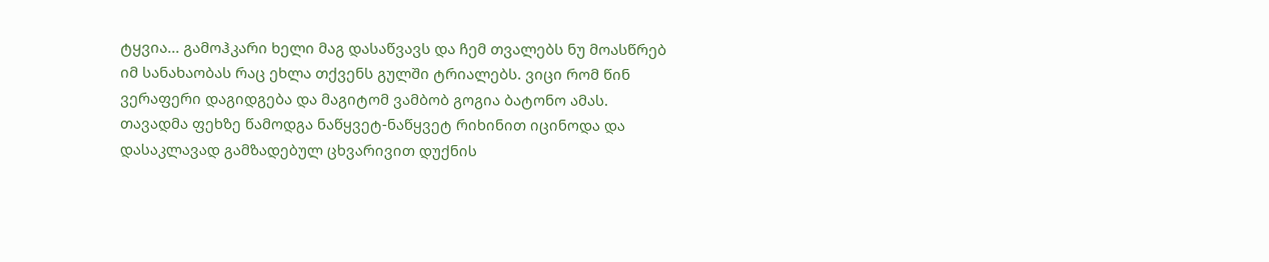ტყვია... გამოჰკარი ხელი მაგ დასაწვავს და ჩემ თვალებს ნუ მოასწრებ იმ სანახაობას რაც ეხლა თქვენს გულში ტრიალებს. ვიცი რომ წინ ვერაფერი დაგიდგება და მაგიტომ ვამბობ გოგია ბატონო ამას.
თავადმა ფეხზე წამოდგა ნაწყვეტ-ნაწყვეტ რიხინით იცინოდა და დასაკლავად გამზადებულ ცხვარივით დუქნის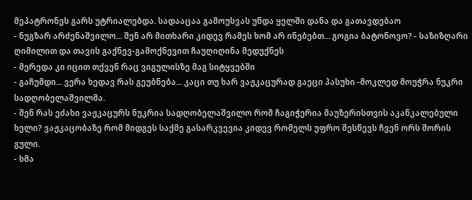მეპატრონეს გარს უტრიალებდა. სადააცაა გამოუსვას უნდა ყელში დანა და გათავდებაო
- ნუგზარ არძენაშვილო... შენ არ მითხარი კიდევ რამეს ხომ არ ინებებთ... გოგია ბატონოვო? - საზიზღარი ღიმილით და თავის გაქნევ-გამოქნევით ჩაუღიღინა მედუქნეს
- მერედა კი იცით თქვენ რაც ვიგულისზე მაგ სიტყვებში
- გაჩუმდი... ვერა ხედავ რას გეუბნება... კაცი თუ ხარ ვაჟკაცურად გაეცი პასუხი -მოკლედ მოუჭრა ნუკრი სადღობელაშვილმა.
- შენ რას ეძახი ვაჟკაცურს ნუკრია სადღობელაშვილო რომ ჩაგიჭერია მაუზერისთვის აკანკალებული ხელი? ვაჟკაცობაზე რომ მიდგეს საქმე გასარკვევია კიდევ რომელს უფრო შესწევს ჩვენ ორს შორის გული.
- ხმა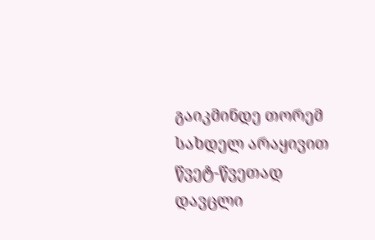გაიკმინდე თორემ სახდელ არაყივით წვეტ-წვეთად დავცლი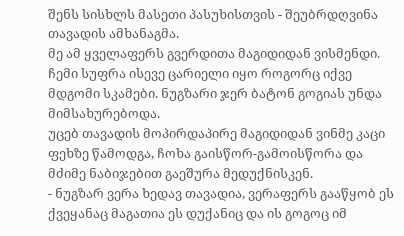შენს სისხლს მასეთი პასუხისთვის - შეუბრდღვინა თავადის ამხანაგმა.
მე ამ ყველაფერს გვერდითა მაგიდიდან ვისმენდი. ჩემი სუფრა ისევე ცარიელი იყო როგორც იქვე მდგომი სკამები. ნუგზარი ჯერ ბატონ გოგიას უნდა მიმსახურებოდა.
უცებ თავადის მოპირდაპირე მაგიდიდან ვინმე კაცი ფეხზე წამოდგა, ჩოხა გაისწორ-გამოისწორა და მძიმე ნაბიჯებით გაეშურა მედუქნისკენ.
- ნუგზარ ვერა ხედავ თავადია, ვერაფერს გააწყობ ეს ქვეყანაც მაგათია ეს დუქანიც და ის გოგოც იმ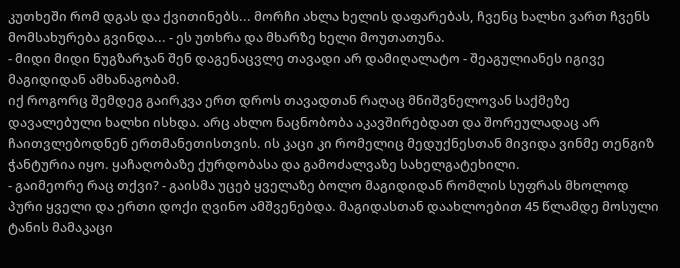კუთხეში რომ დგას და ქვითინებს... მორჩი ახლა ხელის დაფარებას, ჩვენც ხალხი ვართ ჩვენს მომსახურება გვინდა... - ეს უთხრა და მხარზე ხელი მოუთათუნა.
- მიდი მიდი ნუგზარჯან შენ დაგენაცვლე თავადი არ დამიღალატო - შეაგულიანეს იგივე მაგიდიდან ამხანაგობამ.
იქ როგორც შემდეგ გაირკვა ერთ დროს თავადთან რაღაც მნიშვნელოვან საქმეზე დავალებული ხალხი ისხდა. არც ახლო ნაცნობობა აკავშირებდათ და შორეულადაც არ ჩაითვლებოდნენ ერთმანეთისთვის. ის კაცი კი რომელიც მედუქნესთან მივიდა ვინმე თენგიზ ჭანტურია იყო. ყაჩაღობაზე ქურდობასა და გამოძალვაზე სახელგატეხილი.
- გაიმეორე რაც თქვი? - გაისმა უცებ ყველაზე ბოლო მაგიდიდან რომლის სუფრას მხოლოდ პური ყველი და ერთი დოქი ღვინო ამშვენებდა. მაგიდასთან დაახლოებით 45 წლამდე მოსული ტანის მამაკაცი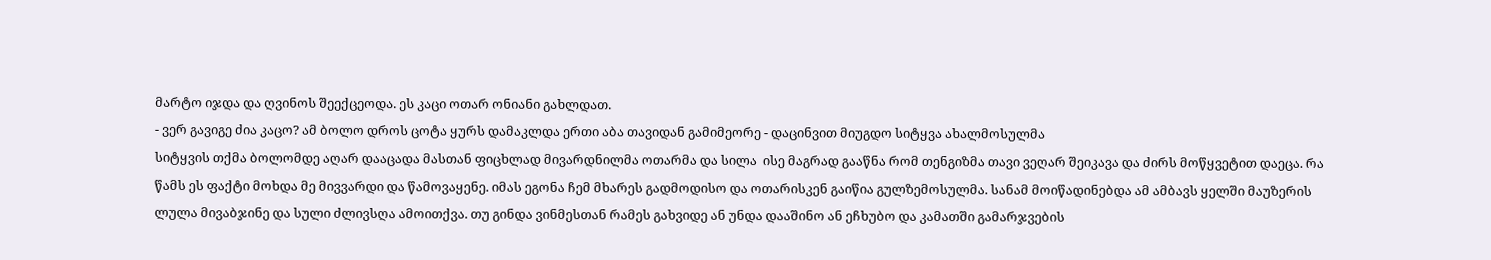მარტო იჯდა და ღვინოს შეექცეოდა. ეს კაცი ოთარ ონიანი გახლდათ.
- ვერ გავიგე ძია კაცო? ამ ბოლო დროს ცოტა ყურს დამაკლდა ერთი აბა თავიდან გამიმეორე - დაცინვით მიუგდო სიტყვა ახალმოსულმა
სიტყვის თქმა ბოლომდე აღარ დააცადა მასთან ფიცხლად მივარდნილმა ოთარმა და სილა  ისე მაგრად გააწნა რომ თენგიზმა თავი ვეღარ შეიკავა და ძირს მოწყვეტით დაეცა. რა წამს ეს ფაქტი მოხდა მე მივვარდი და წამოვაყენე. იმას ეგონა ჩემ მხარეს გადმოდისო და ოთარისკენ გაიწია გულზემოსულმა. სანამ მოიწადინებდა ამ ამბავს ყელში მაუზერის ლულა მივაბჯინე და სული ძლივსღა ამოითქვა. თუ გინდა ვინმესთან რამეს გახვიდე ან უნდა დააშინო ან ეჩხუბო და კამათში გამარჯვების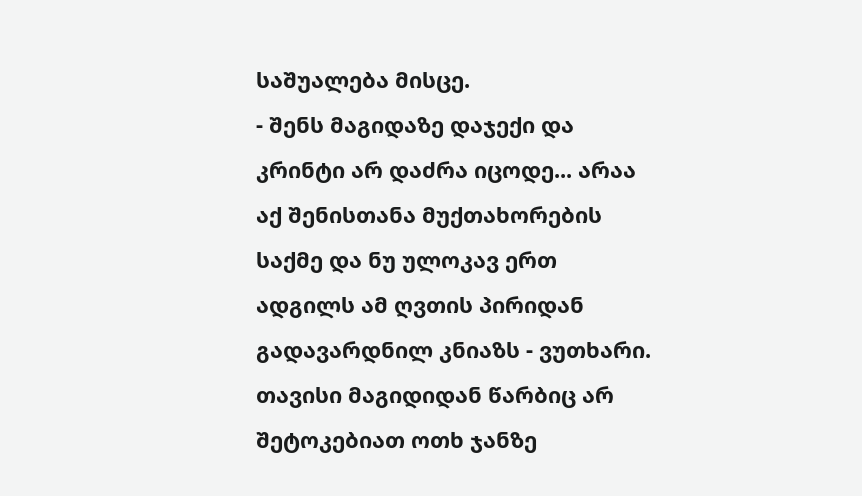საშუალება მისცე.
- შენს მაგიდაზე დაჯექი და კრინტი არ დაძრა იცოდე... არაა აქ შენისთანა მუქთახორების საქმე და ნუ ულოკავ ერთ ადგილს ამ ღვთის პირიდან გადავარდნილ კნიაზს - ვუთხარი. თავისი მაგიდიდან წარბიც არ შეტოკებიათ ოთხ ჯანზე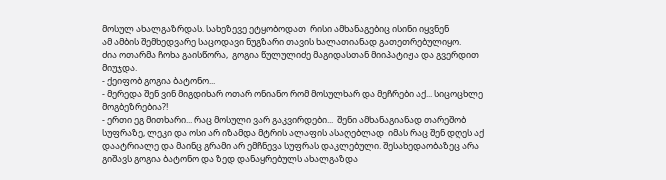მოსულ ახალგაზრდას. სახეზევე ეტყობოდათ  რისი ამხანაგებიც ისინი იყვნენ
ამ ამბის შემხედვარე საცოდავი ნუგზარი თავის ხალათიანად გათეთრებულიყო.
ძია ოთარმა ჩოხა გაისწორა,  გოგია წულულიძე მაგიდასთან მიიპატიჟა და გვერდით მიუჯდა.
- ქეიფობ გოგია ბატონო...
- მერედა შენ ვინ მიგდიხარ ოთარ ონიანო რომ მოსულხარ და მეჩრები აქ... სიცოცხლე მოგბეზრებია?!
- ერთი ეგ მითხარი... რაც მოსული ვარ გაკვირდები...  შენი ამხანაგიანად თარეშობ სუფრაზე, ლეკი და ოსი არ იზამდა მტრის ალაფის ასაღებლად  იმას რაც შენ დღეს აქ დაატრიალე და მაინც გრამი არ ემჩნევა სუფრას დაკლებული. შესახედაობაზეც არა გიშავს გოგია ბატონო და ზედ დანაყრებულს ახალგაზდა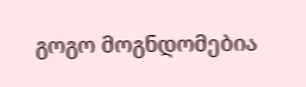გოგო მოგნდომებია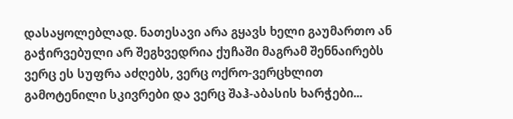დასაყოლებლად. ნათესავი არა გყავს ხელი გაუმართო ან გაჭირვებული არ შეგხვედრია ქუჩაში მაგრამ შენნაირებს ვერც ეს სუფრა აძღებს, ვერც ოქრო-ვერცხლით გამოტენილი სკივრები და ვერც შაჰ-აბასის ხარჭები...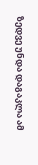ზედვე უნდა დაგაკლა ამ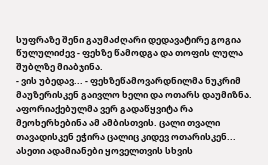სუფრაზე შენი გაუმაძღარი დედავატირე გოგია წულულიძევ - ფეხზე წამოდგა და თოფის ლულა შუბლზე მიაბჯინა.
- ვის უბედავ... - ფეხზეწამოვარდნილმა ნუკრიმ მაუზერისკენ გაივლო ხელი და ოთარს დაუმიზნა. აფორიაქებულმა ვერ გადაწყვიტა რა მეოხერხებინა ამ ამბისთვის. ცალი თვალი თავადისკენ ეჭირა ცალიც კიდევ ოთარისკენ... ასეთი ადამიანები ყოველთვის სხვის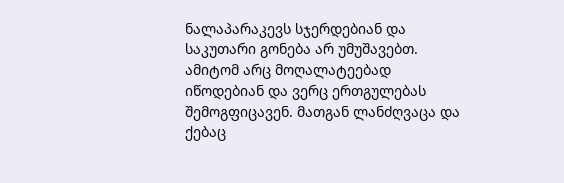ნალაპარაკევს სჯერდებიან და საკუთარი გონება არ უმუშავებთ. ამიტომ არც მოღალატეებად იწოდებიან და ვერც ერთგულებას შემოგფიცავენ. მათგან ლანძღვაცა და ქებაც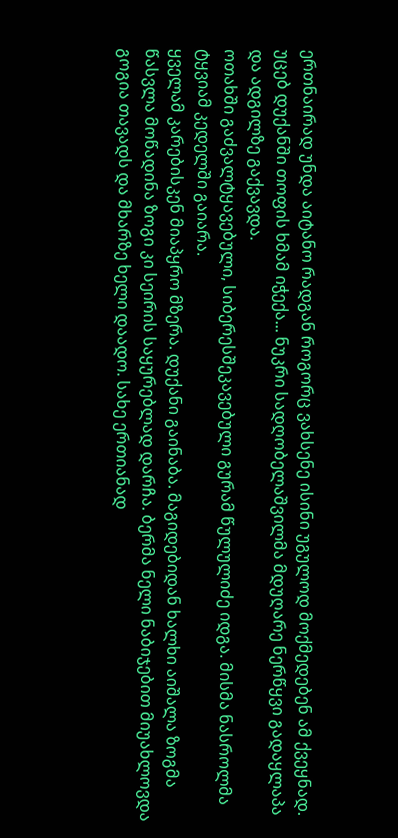ერთნაირად უნდა აიტანო რადგან როგორც ვახსენე ისინი უგულოდ მოქმედებენ ამ ქვეყნად.
უცებ დუქანში თოფის ხმამ იჭექა... ნუკრი სადღობელაშვილმა მდუღარე ნერწყვი გადაყლაპა და ადგილზე გაქვავდა.
ოთახში გაძვალტყავებული, სიბერესშეკავებული გურამ წულულიძე იდგა. მისმა ნასროლმა ტყვიამ კედელში გაიარა.
ყველამ კარებისკენ მიაპყრო მზერა. დუქანი გაინაბა. მაგიდებიდან ხალხი აიშალა ზოგმა წასვლა მოწადინა ზოგი კი სეირის საყურებლად დარჩა. ბერმა ნელი ნაბიჯებით მიუახლოვდა გოგია თავადს და მხარზე ხელი დაადო. სახე ერთიანად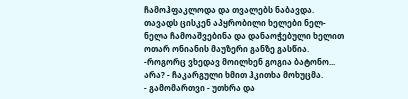ჩამოჰფაკლოდა და თვალებს ნაბავდა. თავადს ცისკენ აპყრობილი ხელები ნელ-ნელა ჩამოაშვებინა და დანაოჭებული ხელით ოთარ ონიანის მაუზერი განზე გასწია.
-როგორც ვხედავ მოილხენ გოგია ბატონო... არა? - ჩაკარგული ხმით ჰკითხა მოხუცმა.
- გამომართვი - უთხრა და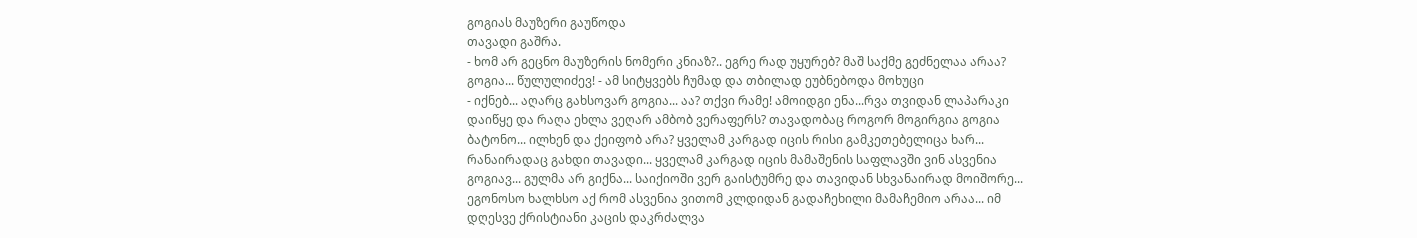გოგიას მაუზერი გაუწოდა
თავადი გაშრა.
- ხომ არ გეცნო მაუზერის ნომერი კნიაზ?.. ეგრე რად უყურებ? მაშ საქმე გეძნელაა არაა? გოგია... წულულიძევ! - ამ სიტყვებს ჩუმად და თბილად ეუბნებოდა მოხუცი
- იქნებ... აღარც გახსოვარ გოგია... აა? თქვი რამე! ამოიდგი ენა...რვა თვიდან ლაპარაკი დაიწყე და რაღა ეხლა ვეღარ ამბობ ვერაფერს? თავადობაც როგორ მოგირგია გოგია ბატონო... ილხენ და ქეიფობ არა? ყველამ კარგად იცის რისი გამკეთებელიცა ხარ... რანაირადაც გახდი თავადი... ყველამ კარგად იცის მამაშენის საფლავში ვინ ასვენია გოგიავ... გულმა არ გიქნა... საიქიოში ვერ გაისტუმრე და თავიდან სხვანაირად მოიშორე... ეგონოსო ხალხსო აქ რომ ასვენია ვითომ კლდიდან გადაჩეხილი მამაჩემიო არაა... იმ დღესვე ქრისტიანი კაცის დაკრძალვა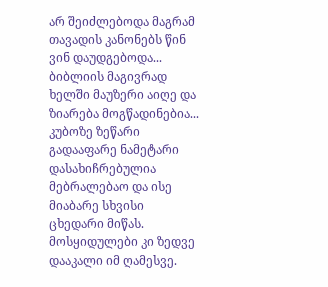არ შეიძლებოდა მაგრამ თავადის კანონებს წინ ვინ დაუდგებოდა... ბიბლიის მაგივრად ხელში მაუზერი აიღე და ზიარება მოგწადინებია... კუბოზე ზეწარი გადააფარე ნამეტარი დასახიჩრებულია მებრალებაო და ისე მიაბარე სხვისი ცხედარი მიწას. მოსყიდულები კი ზედვე დააკალი იმ ღამესვე.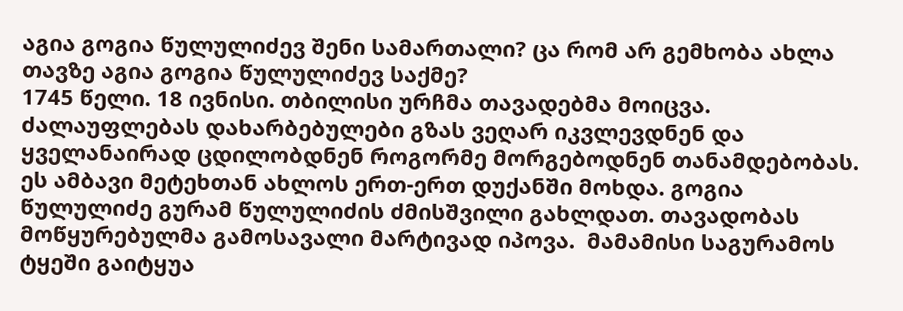აგია გოგია წულულიძევ შენი სამართალი? ცა რომ არ გემხობა ახლა თავზე აგია გოგია წულულიძევ საქმე?
1745 წელი. 18 ივნისი. თბილისი ურჩმა თავადებმა მოიცვა. ძალაუფლებას დახარბებულები გზას ვეღარ იკვლევდნენ და ყველანაირად ცდილობდნენ როგორმე მორგებოდნენ თანამდებობას. ეს ამბავი მეტეხთან ახლოს ერთ-ერთ დუქანში მოხდა. გოგია წულულიძე გურამ წულულიძის ძმისშვილი გახლდათ. თავადობას მოწყურებულმა გამოსავალი მარტივად იპოვა.  მამამისი საგურამოს ტყეში გაიტყუა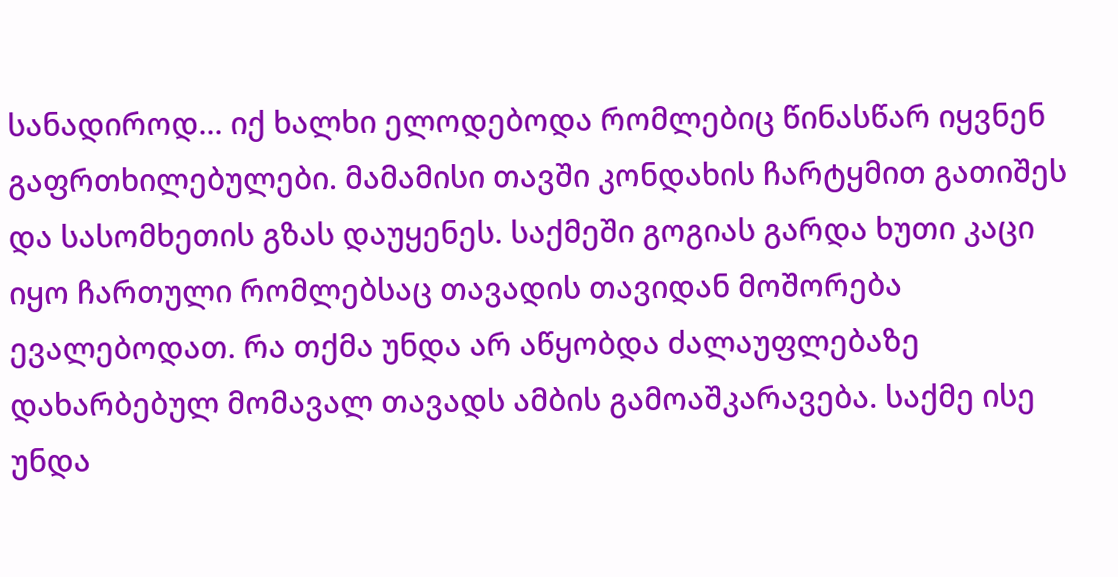სანადიროდ... იქ ხალხი ელოდებოდა რომლებიც წინასწარ იყვნენ გაფრთხილებულები. მამამისი თავში კონდახის ჩარტყმით გათიშეს და სასომხეთის გზას დაუყენეს. საქმეში გოგიას გარდა ხუთი კაცი იყო ჩართული რომლებსაც თავადის თავიდან მოშორება ევალებოდათ. რა თქმა უნდა არ აწყობდა ძალაუფლებაზე დახარბებულ მომავალ თავადს ამბის გამოაშკარავება. საქმე ისე უნდა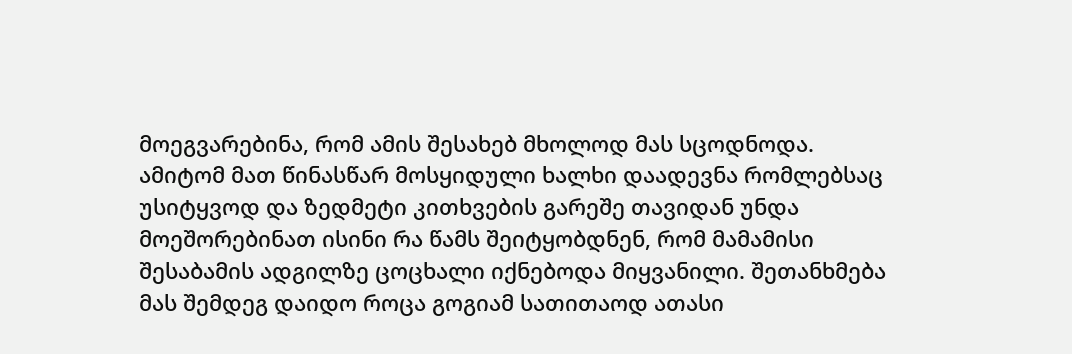მოეგვარებინა, რომ ამის შესახებ მხოლოდ მას სცოდნოდა. ამიტომ მათ წინასწარ მოსყიდული ხალხი დაადევნა რომლებსაც უსიტყვოდ და ზედმეტი კითხვების გარეშე თავიდან უნდა მოეშორებინათ ისინი რა წამს შეიტყობდნენ, რომ მამამისი შესაბამის ადგილზე ცოცხალი იქნებოდა მიყვანილი. შეთანხმება მას შემდეგ დაიდო როცა გოგიამ სათითაოდ ათასი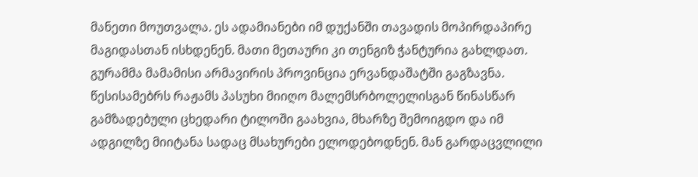მანეთი მოუთვალა. ეს ადამიანები იმ დუქანში თავადის მოპირდაპირე მაგიდასთან ისხდენენ. მათი მეთაური კი თენგიზ ჭანტურია გახლდათ.
გურამმა მამამისი არმავირის პროვინცია ერვანდაშატში გაგზავნა. წესისამებრს რაჟამს პასუხი მიიღო მალემსრბოლელისგან წინასწარ გამზადებული ცხედარი ტილოში გაახვია, მხარზე შემოიგდო და იმ ადგილზე მიიტანა სადაც მსახურები ელოდებოდნენ. მან გარდაცვლილი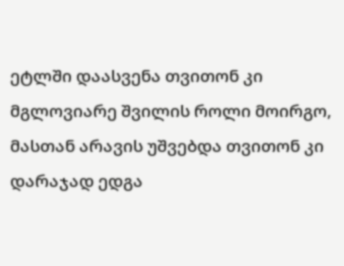ეტლში დაასვენა თვითონ კი მგლოვიარე შვილის როლი მოირგო, მასთან არავის უშვებდა თვითონ კი დარაჯად ედგა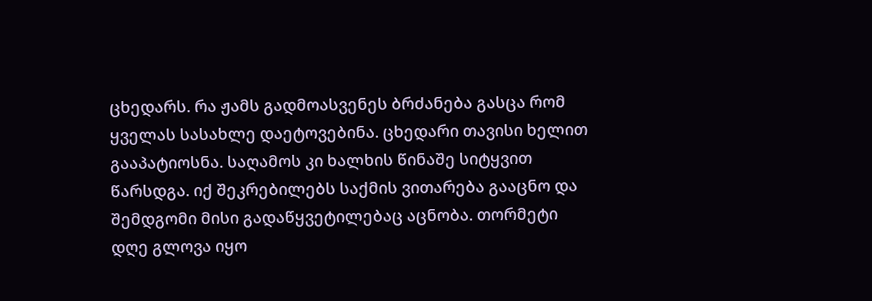ცხედარს. რა ჟამს გადმოასვენეს ბრძანება გასცა რომ ყველას სასახლე დაეტოვებინა. ცხედარი თავისი ხელით გააპატიოსნა. საღამოს კი ხალხის წინაშე სიტყვით წარსდგა. იქ შეკრებილებს საქმის ვითარება გააცნო და შემდგომი მისი გადაწყვეტილებაც აცნობა. თორმეტი დღე გლოვა იყო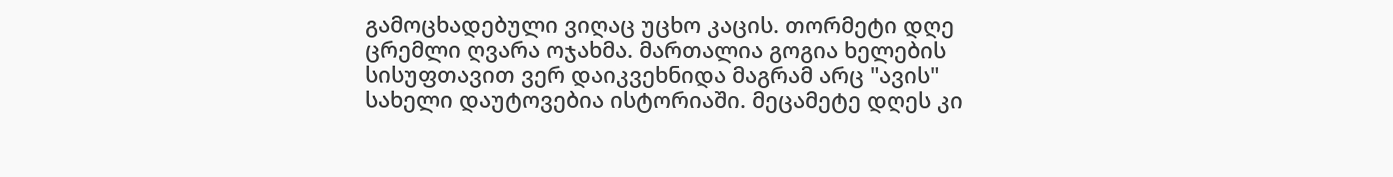გამოცხადებული ვიღაც უცხო კაცის. თორმეტი დღე ცრემლი ღვარა ოჯახმა. მართალია გოგია ხელების სისუფთავით ვერ დაიკვეხნიდა მაგრამ არც "ავის" სახელი დაუტოვებია ისტორიაში. მეცამეტე დღეს კი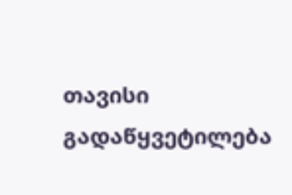თავისი გადაწყვეტილება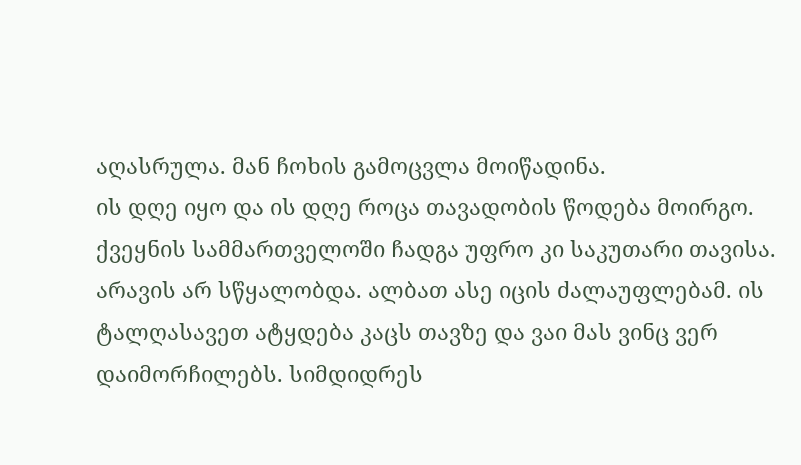აღასრულა. მან ჩოხის გამოცვლა მოიწადინა.
ის დღე იყო და ის დღე როცა თავადობის წოდება მოირგო. ქვეყნის სამმართველოში ჩადგა უფრო კი საკუთარი თავისა. არავის არ სწყალობდა. ალბათ ასე იცის ძალაუფლებამ. ის ტალღასავეთ ატყდება კაცს თავზე და ვაი მას ვინც ვერ დაიმორჩილებს. სიმდიდრეს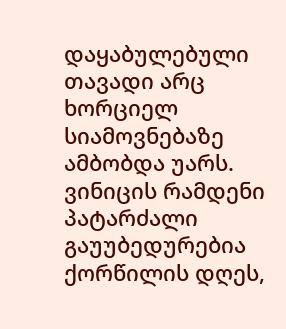დაყაბულებული თავადი არც ხორციელ სიამოვნებაზე ამბობდა უარს. ვინიცის რამდენი პატარძალი გაუუბედურებია ქორწილის დღეს,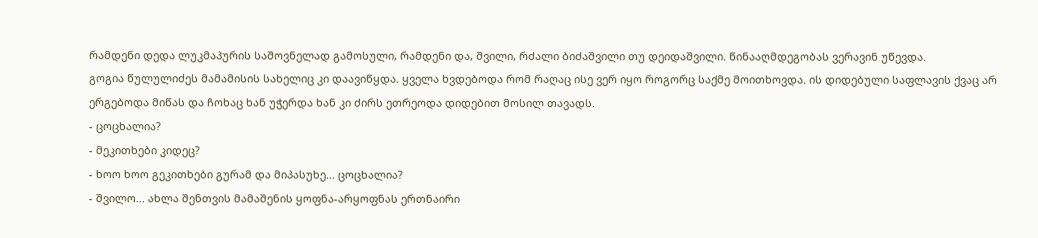რამდენი დედა ლუკმაპურის საშოვნელად გამოსული, რამდენი და, შვილი, რძალი ბიძაშვილი თუ დეიდაშვილი. წინააღმდეგობას ვერავინ უწევდა.
გოგია წულულიძეს მამამისის სახელიც კი დაავიწყდა. ყველა ხვდებოდა რომ რაღაც ისე ვერ იყო როგორც საქმე მოითხოვდა. ის დიდებული საფლავის ქვაც არ ერგებოდა მიწას და ჩოხაც ხან უჭერდა ხან კი ძირს ეთრეოდა დიდებით მოსილ თავადს.
- ცოცხალია?
- მეკითხები კიდეც?
- ხოო ხოო გეკითხები გურამ და მიპასუხე... ცოცხალია?
- შვილო... ახლა შენთვის მამაშენის ყოფნა-არყოფნას ერთნაირი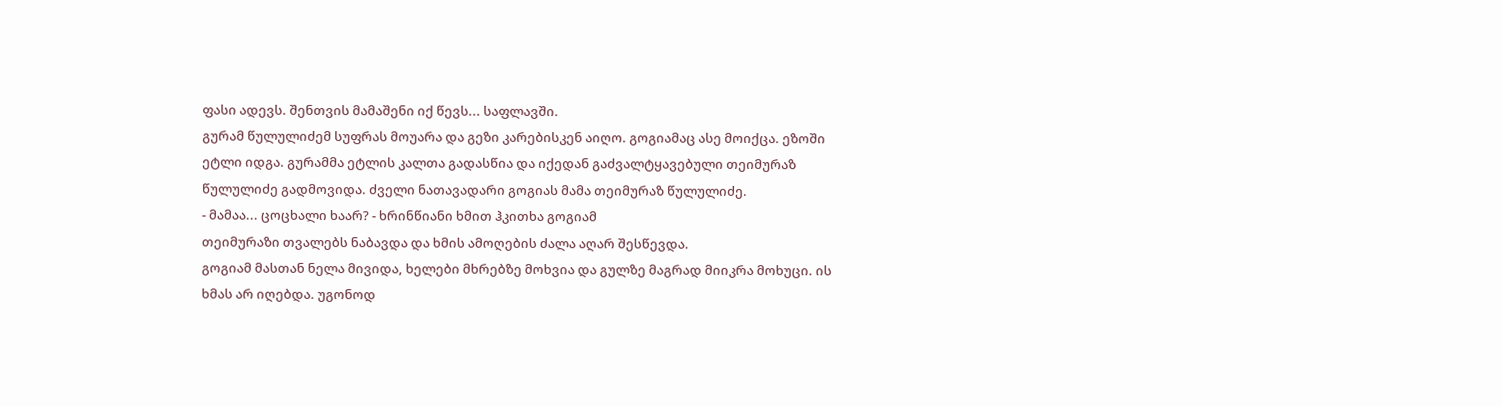ფასი ადევს. შენთვის მამაშენი იქ წევს... საფლავში.
გურამ წულულიძემ სუფრას მოუარა და გეზი კარებისკენ აიღო. გოგიამაც ასე მოიქცა. ეზოში ეტლი იდგა. გურამმა ეტლის კალთა გადასწია და იქედან გაძვალტყავებული თეიმურაზ წულულიძე გადმოვიდა. ძველი ნათავადარი გოგიას მამა თეიმურაზ წულულიძე.
- მამაა... ცოცხალი ხაარ? - ხრინწიანი ხმით ჰკითხა გოგიამ
თეიმურაზი თვალებს ნაბავდა და ხმის ამოღების ძალა აღარ შესწევდა.
გოგიამ მასთან ნელა მივიდა, ხელები მხრებზე მოხვია და გულზე მაგრად მიიკრა მოხუცი. ის ხმას არ იღებდა. უგონოდ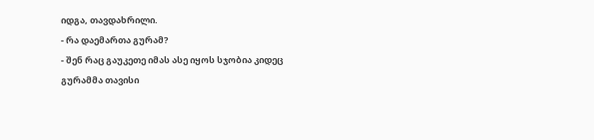იდგა, თავდახრილი.
- რა დაემართა გურამ?
- შენ რაც გაუკეთე იმას ასე იყოს სჯობია კიდეც
გურამმა თავისი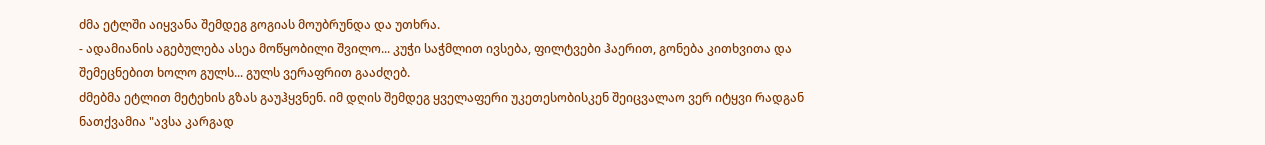ძმა ეტლში აიყვანა შემდეგ გოგიას მოუბრუნდა და უთხრა.
- ადამიანის აგებულება ასეა მოწყობილი შვილო... კუჭი საჭმლით ივსება, ფილტვები ჰაერით, გონება კითხვითა და შემეცნებით ხოლო გულს... გულს ვერაფრით გააძღებ.
ძმებმა ეტლით მეტეხის გზას გაუჰყვნენ. იმ დღის შემდეგ ყველაფერი უკეთესობისკენ შეიცვალაო ვერ იტყვი რადგან ნათქვამია "ავსა კარგად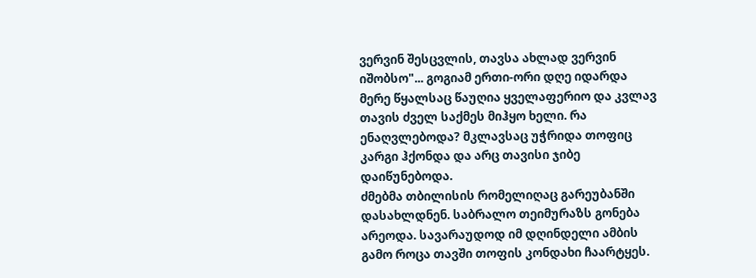ვერვინ შესცვლის, თავსა ახლად ვერვინ იშობსო"... გოგიამ ერთი-ორი დღე იდარდა მერე წყალსაც წაუღია ყველაფერიო და კვლავ თავის ძველ საქმეს მიჰყო ხელი. რა ენაღვლებოდა? მკლავსაც უჭრიდა თოფიც კარგი ჰქონდა და არც თავისი ჯიბე დაიწუნებოდა.
ძმებმა თბილისის რომელიღაც გარეუბანში დასახლდნენ. საბრალო თეიმურაზს გონება არეოდა. სავარაუდოდ იმ დღინდელი ამბის გამო როცა თავში თოფის კონდახი ჩაარტყეს.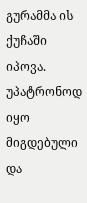გურამმა ის ქუჩაში იპოვა. უპატრონოდ იყო მიგდებული და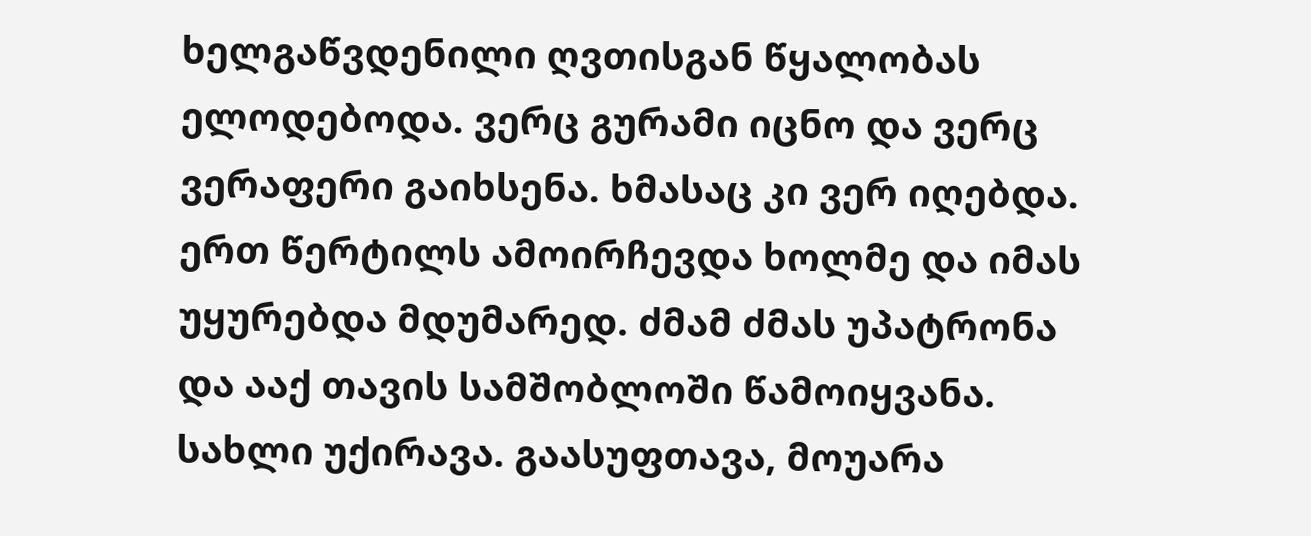ხელგაწვდენილი ღვთისგან წყალობას ელოდებოდა. ვერც გურამი იცნო და ვერც ვერაფერი გაიხსენა. ხმასაც კი ვერ იღებდა. ერთ წერტილს ამოირჩევდა ხოლმე და იმას უყურებდა მდუმარედ. ძმამ ძმას უპატრონა და ააქ თავის სამშობლოში წამოიყვანა. სახლი უქირავა. გაასუფთავა, მოუარა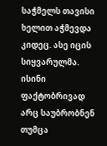საჭმელს თავისი  ხელით აჭმევდა კიდეც. ასე იცის სიყვარულმა. ისინი ფაქტობრივად არც საუბრობნენ თუმცა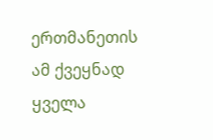ერთმანეთის ამ ქვეყნად ყველა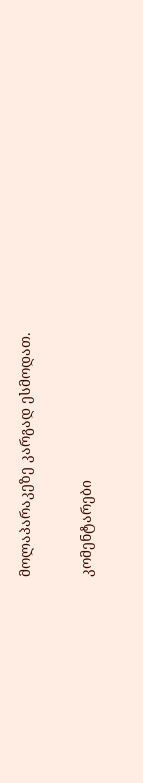მოლაპარაკეზე კარგად ესმოდათ.

კომენტარები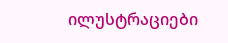ილუსტრაციები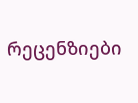რეცენზიები